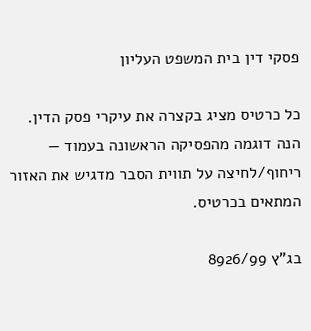פסקי דין בית המשפט העליון

כל כרטיס מציג בקצרה את עיקרי פסק הדין. הנה דוגמה מהפסיקה הראשונה בעמוד — ריחוף/לחיצה על תווית הסבר מדגיש את האזור המתאים בכרטיס.

בג"ץ 8926/99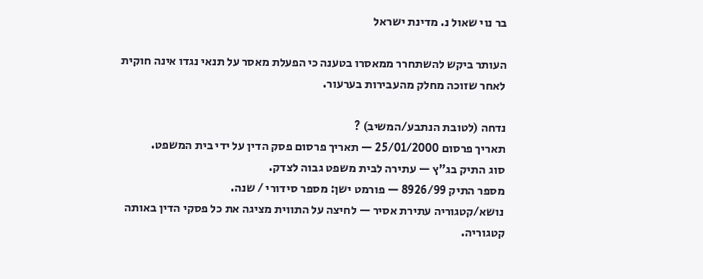בר נוי שאול נ. מדינת ישראל

העותר ביקש להשתחרר ממאסרו בטענה כי הפעלת מאסר על תנאי נגדו אינה חוקית לאחר שזוכה מחלק מהעבירות בערעור.

נדחה (לטובת הנתבע/המשיב) ?
תאריך פרסום 25/01/2000 — תאריך פרסום פסק הדין על ידי בית המשפט.
סוג התיק בג"ץ — עתירה לבית משפט גבוה לצדק.
מספר התיק 8926/99 — פורמט ישן: מספר סידורי / שנה.
נושא/קטגוריה עתירת אסיר — לחיצה על התווית מציגה את כל פסקי הדין באותה קטגוריה.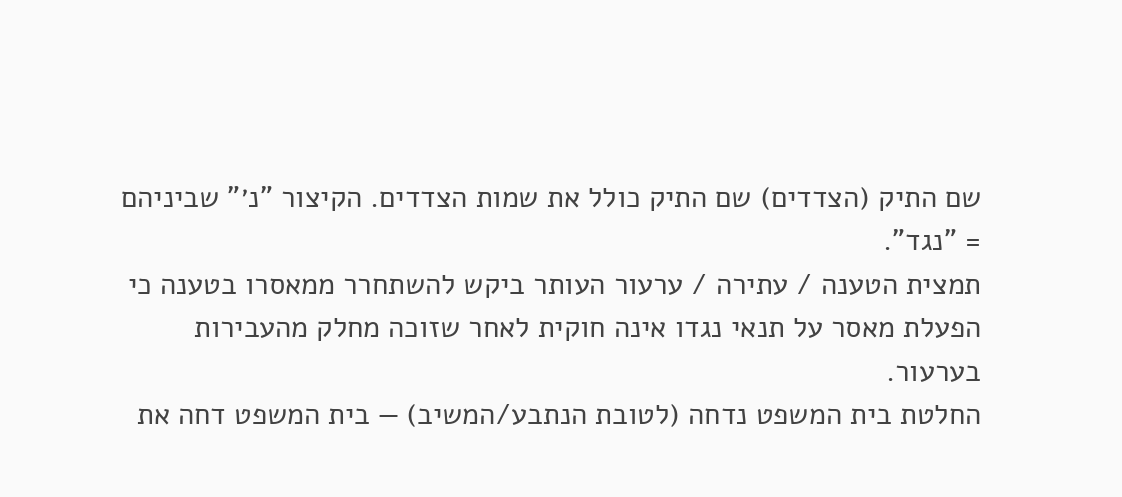שם התיק (הצדדים) שם התיק כולל את שמות הצדדים. הקיצור "נ׳" שביניהם = "נגד".
תמצית הטענה / עתירה / ערעור העותר ביקש להשתחרר ממאסרו בטענה כי הפעלת מאסר על תנאי נגדו אינה חוקית לאחר שזוכה מחלק מהעבירות בערעור.
החלטת בית המשפט נדחה (לטובת הנתבע/המשיב) — בית המשפט דחה את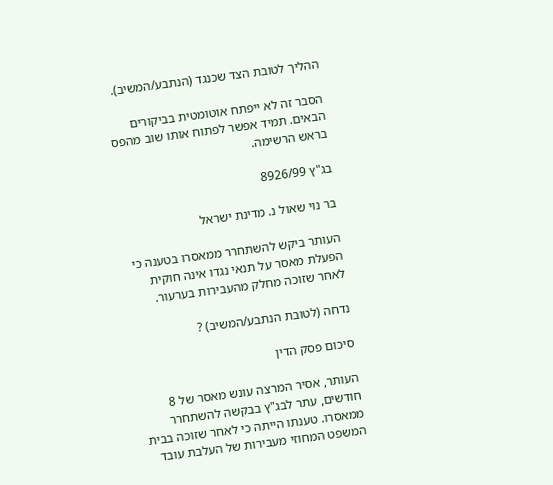ההליך לטובת הצד שכנגד (הנתבע/המשיב).

הסבר זה לא ייפתח אוטומטית בביקורים הבאים. תמיד אפשר לפתוח אותו שוב מהפס בראש הרשימה.

בג"ץ 8926/99

בר נוי שאול נ. מדינת ישראל

העותר ביקש להשתחרר ממאסרו בטענה כי הפעלת מאסר על תנאי נגדו אינה חוקית לאחר שזוכה מחלק מהעבירות בערעור.

נדחה (לטובת הנתבע/המשיב) ?

סיכום פסק הדין

העותר, אסיר המרצה עונש מאסר של 8 חודשים, עתר לבג"ץ בבקשה להשתחרר ממאסרו. טענתו הייתה כי לאחר שזוכה בבית המשפט המחוזי מעבירות של העלבת עובד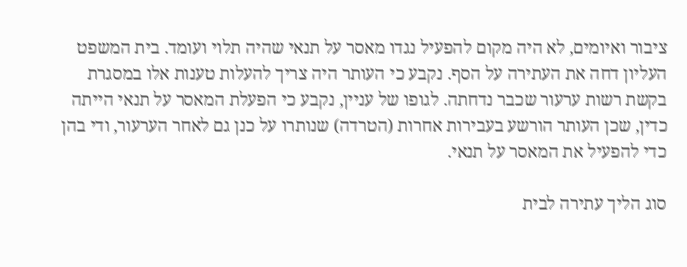ציבור ואיומים, לא היה מקום להפעיל נגדו מאסר על תנאי שהיה תלוי ועומד. בית המשפט העליון דחה את העתירה על הסף. נקבע כי העותר היה צריך להעלות טענות אלו במסגרת בקשת רשות ערעור שכבר נדחתה. לגופו של עניין, נקבע כי הפעלת המאסר על תנאי הייתה כדין, שכן העותר הורשע בעבירות אחרות (הטרדה) שנותרו על כנן גם לאחר הערעור, ודי בהן כדי להפעיל את המאסר על תנאי.

סוג הליך עתירה לבית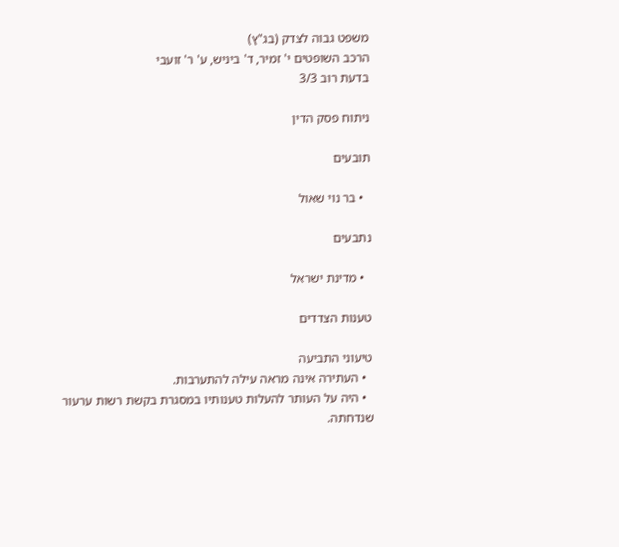משפט גבוה לצדק (בג"ץ)
הרכב השופטים י' זמיר, ד' ביניש, ע' ר' זועבי
בדעת רוב 3/3

ניתוח פסק הדין

תובעים

  • בר נוי שאול

נתבעים

  • מדינת ישראל

טענות הצדדים

טיעוני התביעה
  • העתירה אינה מראה עילה להתערבות.
  • היה על העותר להעלות טענותיו במסגרת בקשת רשות ערעור שנדחתה.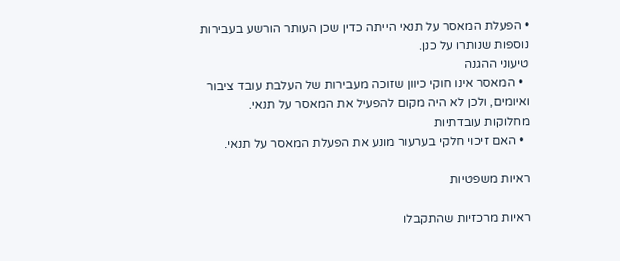• הפעלת המאסר על תנאי הייתה כדין שכן העותר הורשע בעבירות נוספות שנותרו על כנן.
טיעוני ההגנה
  • המאסר אינו חוקי כיוון שזוכה מעבירות של העלבת עובד ציבור ואיומים, ולכן לא היה מקום להפעיל את המאסר על תנאי.
מחלוקות עובדתיות
  • האם זיכוי חלקי בערעור מונע את הפעלת המאסר על תנאי.

ראיות משפטיות

ראיות מרכזיות שהתקבלו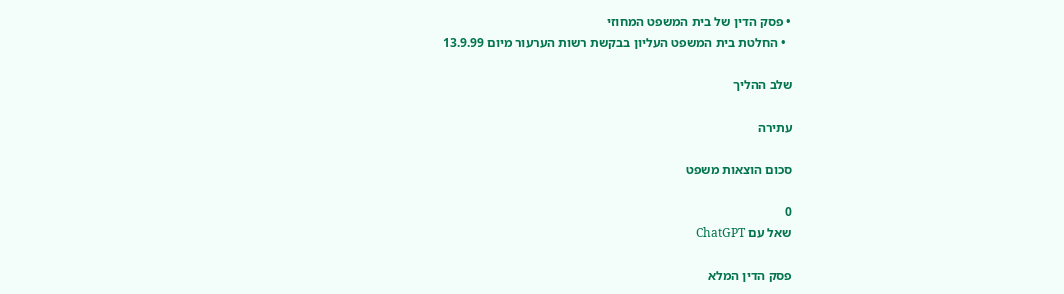• פסק הדין של בית המשפט המחוזי
  • החלטת בית המשפט העליון בבקשת רשות הערעור מיום 13.9.99

שלב ההליך

עתירה

סכום הוצאות משפט

0
שאל עם ChatGPT

פסק הדין המלא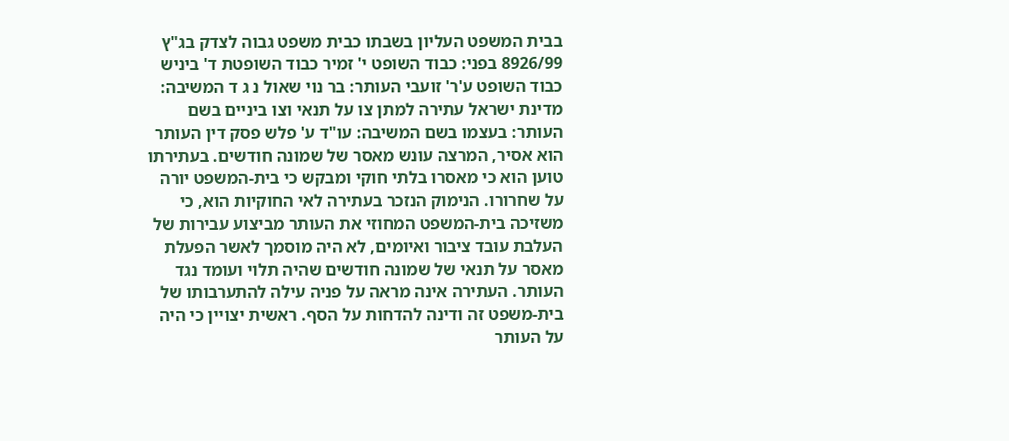בבית המשפט העליון בשבתו כבית משפט גבוה לצדק בג"ץ 8926/99 בפני: כבוד השופט י' זמיר כבוד השופטת ד' ביניש כבוד השופט ע'ר' זועבי העותר: בר נוי שאול נ ג ד המשיבה: מדינת ישראל עתירה למתן צו על תנאי וצו ביניים בשם העותר: בעצמו בשם המשיבה: עו"ד ע' פלש פסק דין העותר הוא אסיר, המרצה עונש מאסר של שמונה חודשים. בעתירתו טוען הוא כי מאסרו בלתי חוקי ומבקש כי בית-המשפט יורה על שחרורו. הנימוק הנזכר בעתירה לאי החוקיות הוא, כי משזיכה בית-המשפט המחוזי את העותר מביצוע עבירות של העלבת עובד ציבור ואיומים, לא היה מוסמך לאשר הפעלת מאסר על תנאי של שמונה חודשים שהיה תלוי ועומד נגד העותר. העתירה אינה מראה על פניה עילה להתערבותו של בית-משפט זה ודינה להדחות על הסף. ראשית יצויין כי היה על העותר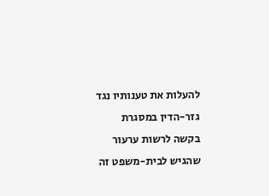להעלות את טענותיו נגד גזר-הדין במסגרת בקשה לרשות ערעור שהגיש לבית-משפט זה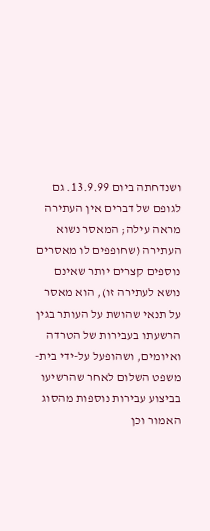ושנדחתה ביום 13.9.99. גם לגופם של דברים אין העתירה מראה עילה; המאסר נשוא העתירה (שחופפים לו מאסרים נוספים קצרים יותר שאינם נושא לעתירה זו), הוא מאסר על תנאי שהושת על העותר בגין הרשעתו בעבירות של הטרדה ואיומים, ושהופעל על-ידי בית-משפט השלום לאחר שהרשיעו בביצוע עבירות נוספות מהסוג האמור וכן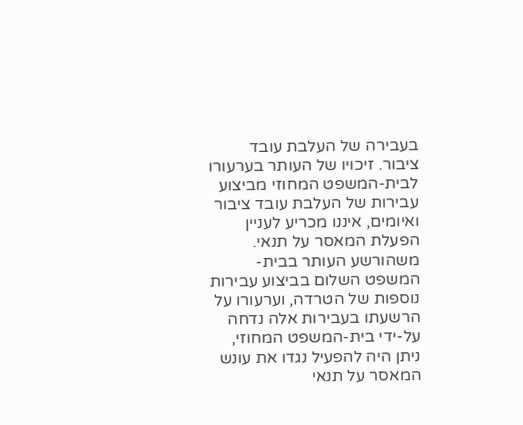בעבירה של העלבת עובד ציבור. זיכויו של העותר בערעורו לבית-המשפט המחוזי מביצוע עבירות של העלבת עובד ציבור ואיומים, איננו מכריע לעניין הפעלת המאסר על תנאי. משהורשע העותר בבית-המשפט השלום בביצוע עבירות נוספות של הטרדה, וערעורו על הרשעתו בעבירות אלה נדחה על-ידי בית-המשפט המחוזי, ניתן היה להפעיל נגדו את עונש המאסר על תנאי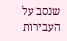שנסב על העבירות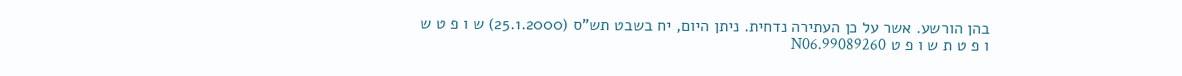בהן הורשע. אשר על כן העתירה נדחית. ניתן היום, יח בשבט תש"ס (25.1.2000) ש ו פ ט ש ו פ ט ת ש ו פ ט 99089260.N06